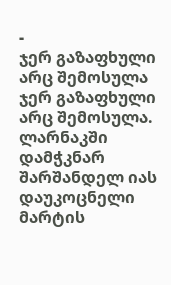-
ჯერ გაზაფხული არც შემოსულა
ჯერ გაზაფხული არც შემოსულა.
ლარნაკში დამჭკნარ შარშანდელ იას
დაუკოცნელი მარტის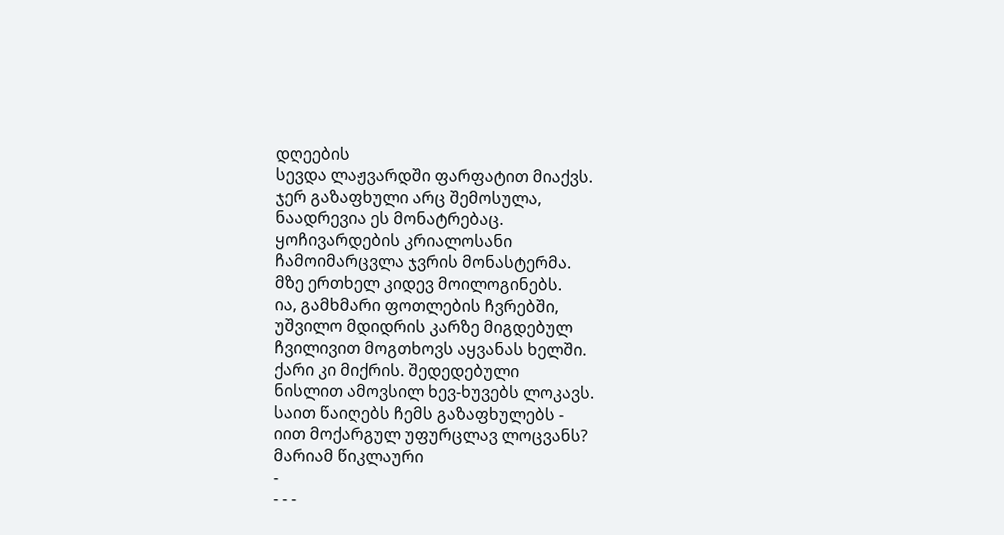დღეების
სევდა ლაჟვარდში ფარფატით მიაქვს.
ჯერ გაზაფხული არც შემოსულა,
ნაადრევია ეს მონატრებაც.
ყოჩივარდების კრიალოსანი
ჩამოიმარცვლა ჯვრის მონასტერმა.
მზე ერთხელ კიდევ მოილოგინებს.
ია, გამხმარი ფოთლების ჩვრებში,
უშვილო მდიდრის კარზე მიგდებულ
ჩვილივით მოგთხოვს აყვანას ხელში.
ქარი კი მიქრის. შედედებული
ნისლით ამოვსილ ხევ-ხუვებს ლოკავს.
საით წაიღებს ჩემს გაზაფხულებს -
იით მოქარგულ უფურცლავ ლოცვანს?
მარიამ წიკლაური
-
- - -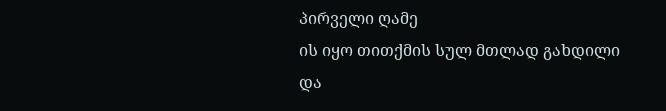პირველი ღამე
ის იყო თითქმის სულ მთლად გახდილი
და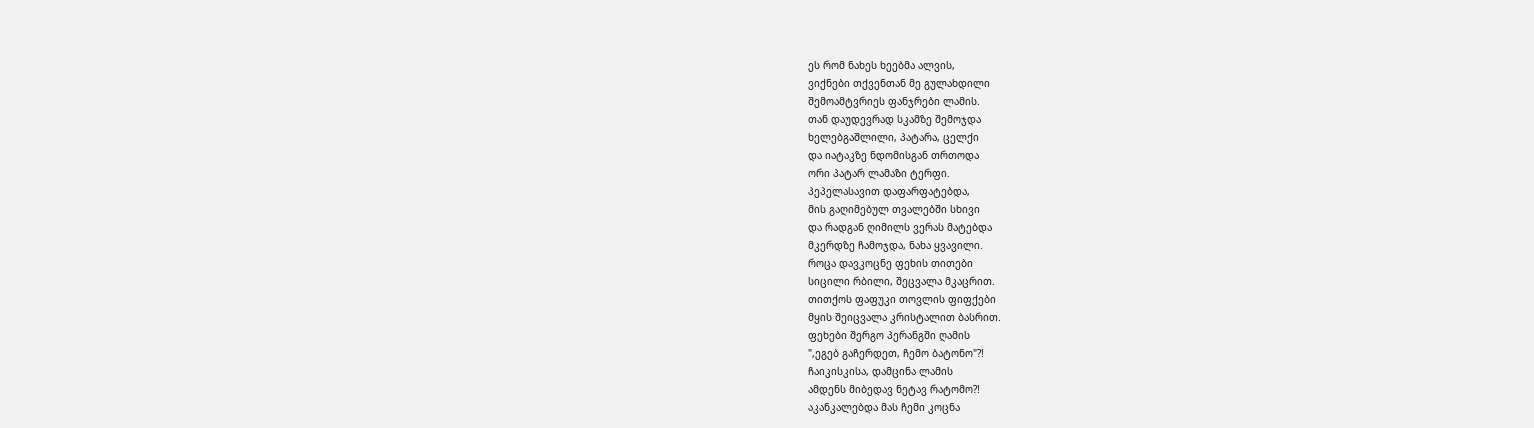ეს რომ ნახეს ხეებმა ალვის,
ვიქნები თქვენთან მე გულახდილი
შემოამტვრიეს ფანჯრები ლამის.
თან დაუდევრად სკამზე შემოჯდა
ხელებგაშლილი, პატარა, ცელქი
და იატაკზე ნდომისგან თრთოდა
ორი პატარ ლამაზი ტერფი.
პეპელასავით დაფარფატებდა,
მის გაღიმებულ თვალებში სხივი
და რადგან ღიმილს ვერას მატებდა
მკერდზე ჩამოჯდა, ნახა ყვავილი.
როცა დავკოცნე ფეხის თითები
სიცილი რბილი, შეცვალა მკაცრით.
თითქოს ფაფუკი თოვლის ფიფქები
მყის შეიცვალა კრისტალით ბასრით.
ფეხები შერგო პერანგში ღამის
",ეგებ გაჩერდეთ, ჩემო ბატონო"?!
ჩაიკისკისა, დამცინა ლამის
ამდენს მიბედავ ნეტავ რატომო?!
აკანკალებდა მას ჩემი კოცნა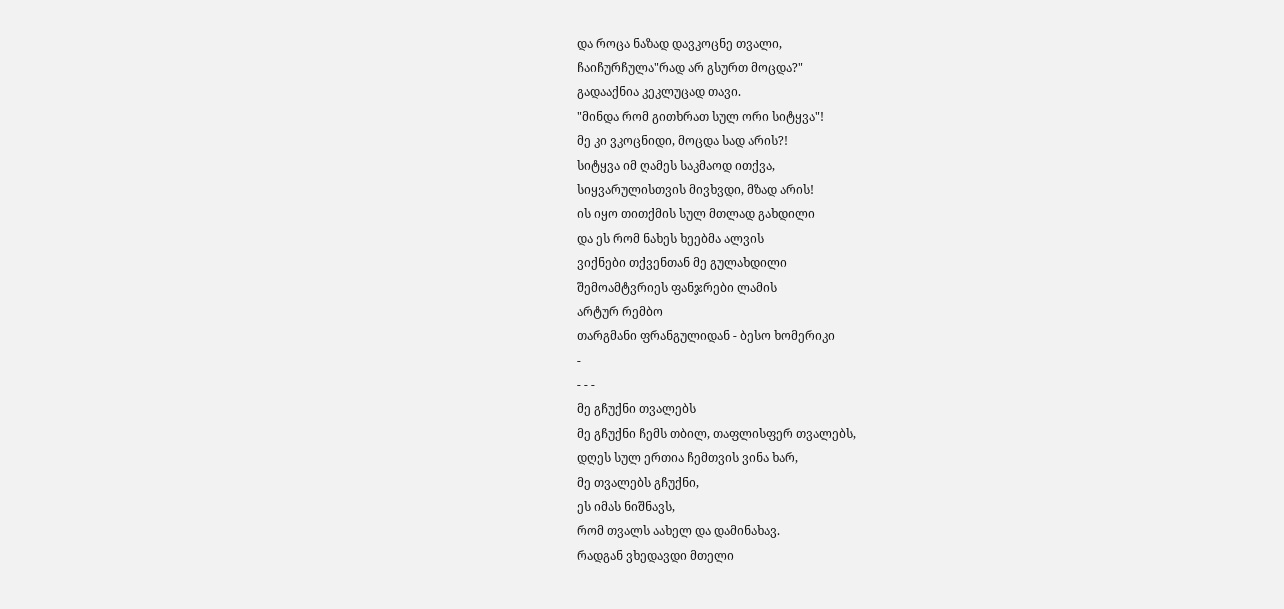და როცა ნაზად დავკოცნე თვალი,
ჩაიჩურჩულა"რად არ გსურთ მოცდა?"
გადააქნია კეკლუცად თავი.
"მინდა რომ გითხრათ სულ ორი სიტყვა"!
მე კი ვკოცნიდი, მოცდა სად არის?!
სიტყვა იმ ღამეს საკმაოდ ითქვა,
სიყვარულისთვის მივხვდი, მზად არის!
ის იყო თითქმის სულ მთლად გახდილი
და ეს რომ ნახეს ხეებმა ალვის
ვიქნები თქვენთან მე გულახდილი
შემოამტვრიეს ფანჯრები ლამის
არტურ რემბო
თარგმანი ფრანგულიდან - ბესო ხომერიკი
-
- - -
მე გჩუქნი თვალებს
მე გჩუქნი ჩემს თბილ, თაფლისფერ თვალებს,
დღეს სულ ერთია ჩემთვის ვინა ხარ,
მე თვალებს გჩუქნი,
ეს იმას ნიშნავს,
რომ თვალს აახელ და დამინახავ.
რადგან ვხედავდი მთელი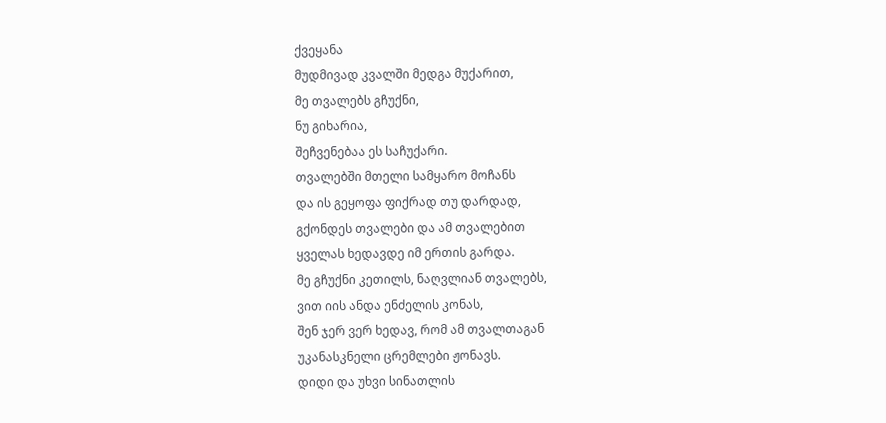ქვეყანა
მუდმივად კვალში მედგა მუქარით,
მე თვალებს გჩუქნი,
ნუ გიხარია,
შეჩვენებაა ეს საჩუქარი.
თვალებში მთელი სამყარო მოჩანს
და ის გეყოფა ფიქრად თუ დარდად,
გქონდეს თვალები და ამ თვალებით
ყველას ხედავდე იმ ერთის გარდა.
მე გჩუქნი კეთილს, ნაღვლიან თვალებს,
ვით იის ანდა ენძელის კონას,
შენ ჯერ ვერ ხედავ, რომ ამ თვალთაგან
უკანასკნელი ცრემლები ჟონავს.
დიდი და უხვი სინათლის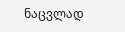ნაცვლად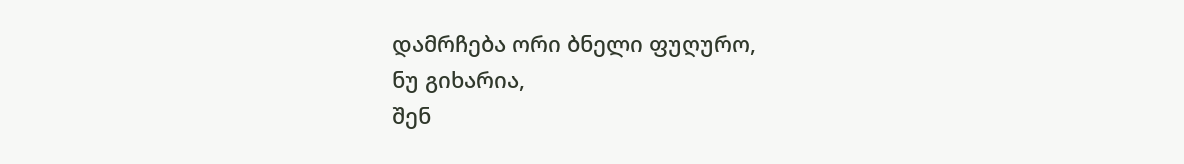დამრჩება ორი ბნელი ფუღურო,
ნუ გიხარია,
შენ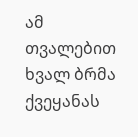ამ თვალებით
ხვალ ბრმა ქვეყანას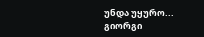უნდა უყურო...
გიორგი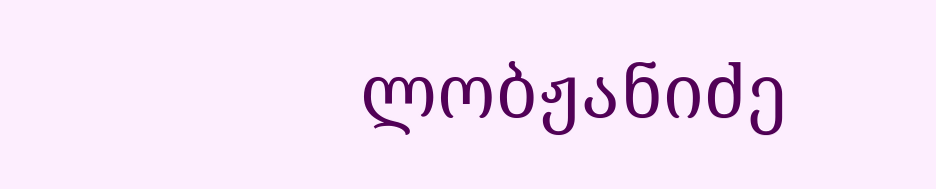ლობჟანიძე